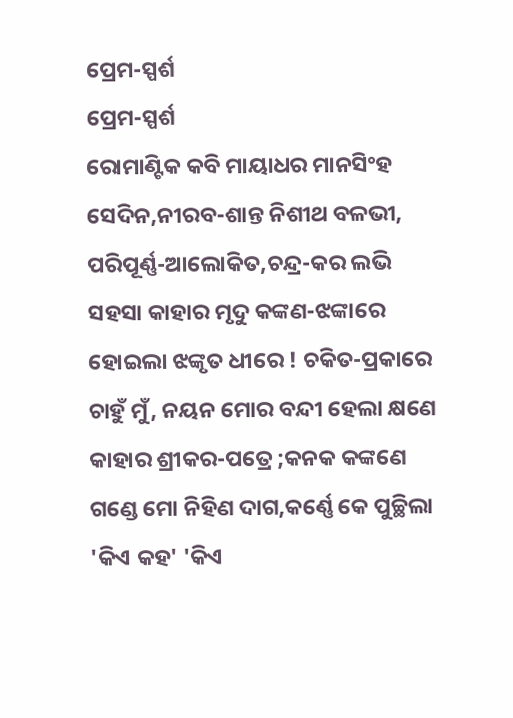ପ୍ରେମ-ସ୍ପର୍ଶ
ପ୍ରେମ-ସ୍ପର୍ଶ
ରୋମାଣ୍ଟିକ କବି ମାୟାଧର ମାନସିଂହ
ସେଦିନ,ନୀରବ-ଶାନ୍ତ ନିଶୀଥ ବଳଭୀ,
ପରିପୂର୍ଣ୍ଣ-ଆଲୋକିତ,ଚନ୍ଦ୍ର-କର ଲଭି
ସହସା କାହାର ମୃଦୁ କଙ୍କଣ-ଝଙ୍କାରେ
ହୋଇଲା ଝଙ୍କୃତ ଧୀରେ ! ଚକିତ-ପ୍ରକାରେ
ଚାହୁଁ ମୁଁ, ନୟନ ମୋର ବନ୍ଦୀ ହେଲା କ୍ଷଣେ
କାହାର ଶ୍ରୀକର-ପତ୍ରେ ;କନକ କଙ୍କଣେ
ଗଣ୍ଡେ ମୋ ନିହିଣ ଦାଗ,କର୍ଣ୍ଣେ କେ ପୁଚ୍ଛିଲା
'କିଏ କହ' 'କିଏ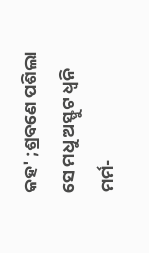କହ' ;ଶ୍ରବଣେ ପଶିଲା
ସେ ମଧୁ ଅସ୍ଫୁଟ ଧ୍ୱନି ମର୍ମ-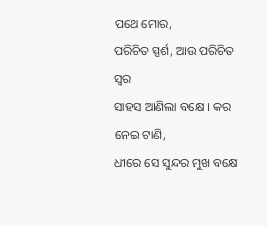ପଥେ ମୋର,
ପରିଚିତ ସ୍ପର୍ଶ, ଆଉ ପରିଚିତ ସ୍ୱର
ସାହସ ଆଣିଲା ବକ୍ଷେ । କର ନେଇ ଟାଣି,
ଧୀରେ ସେ ସୁନ୍ଦର ମୁଖ ବକ୍ଷେ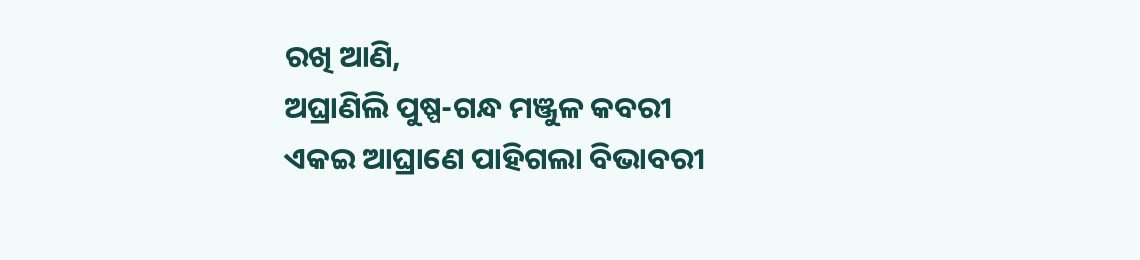ରଖି ଆଣି,
ଅଘ୍ରାଣିଲି ପୁଷ୍ପ-ଗନ୍ଧ ମଞ୍ଜୁଳ କବରୀ
ଏକଇ ଆଘ୍ରାଣେ ପାହିଗଲା ବିଭାବରୀ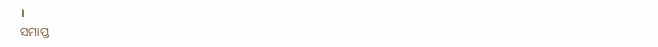।
ସମାପ୍ତ